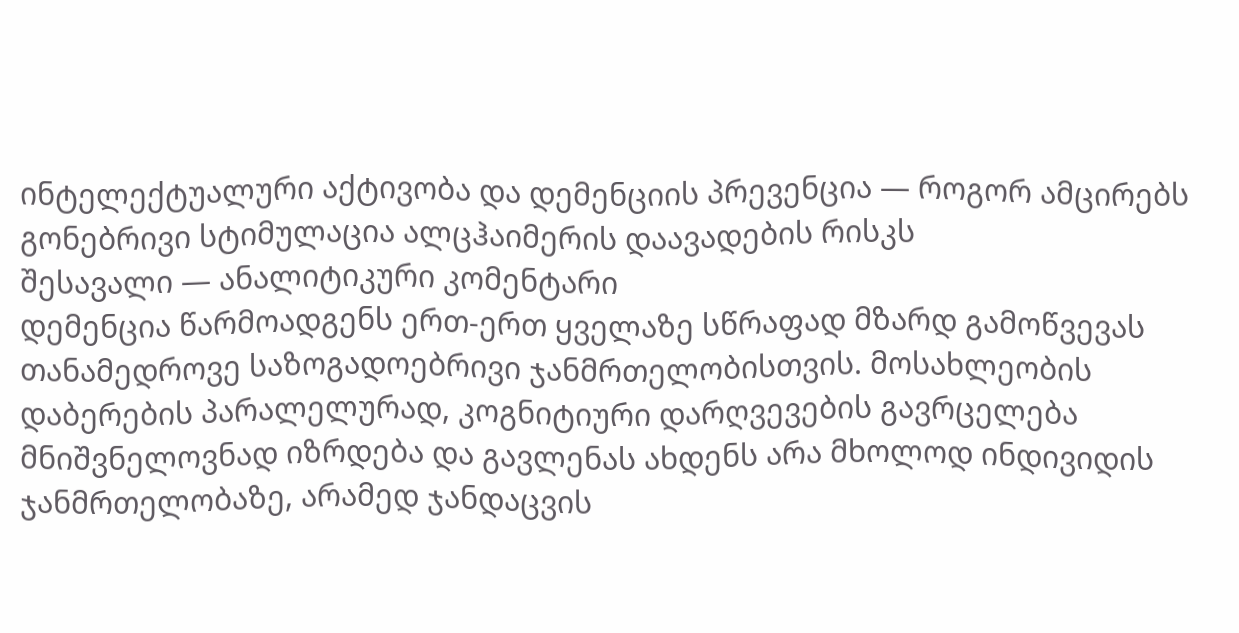ინტელექტუალური აქტივობა და დემენციის პრევენცია — როგორ ამცირებს გონებრივი სტიმულაცია ალცჰაიმერის დაავადების რისკს
შესავალი — ანალიტიკური კომენტარი
დემენცია წარმოადგენს ერთ-ერთ ყველაზე სწრაფად მზარდ გამოწვევას თანამედროვე საზოგადოებრივი ჯანმრთელობისთვის. მოსახლეობის დაბერების პარალელურად, კოგნიტიური დარღვევების გავრცელება მნიშვნელოვნად იზრდება და გავლენას ახდენს არა მხოლოდ ინდივიდის ჯანმრთელობაზე, არამედ ჯანდაცვის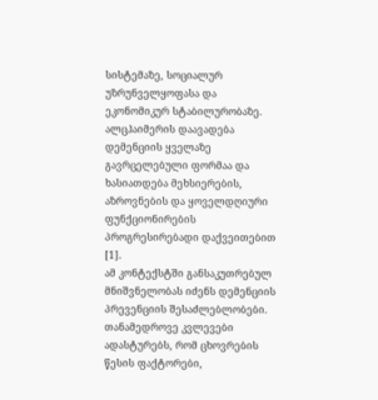სისტემაზე, სოციალურ უზრუნველყოფასა და ეკონომიკურ სტაბილურობაზე. ალცჰაიმერის დაავადება დემენციის ყველაზე გავრცელებული ფორმაა და ხასიათდება მეხსიერების, აზროვნების და ყოველდღიური ფუნქციონირების პროგრესირებადი დაქვეითებით [1].
ამ კონტექსტში განსაკუთრებულ მნიშვნელობას იძენს დემენციის პრევენციის შესაძლებლობები. თანამედროვე კვლევები ადასტურებს, რომ ცხოვრების წესის ფაქტორები,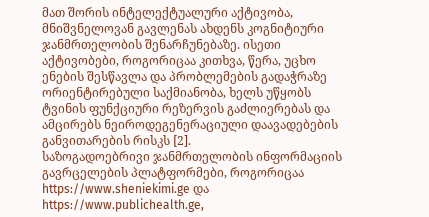მათ შორის ინტელექტუალური აქტივობა, მნიშვნელოვან გავლენას ახდენს კოგნიტიური ჯანმრთელობის შენარჩუნებაზე. ისეთი აქტივობები, როგორიცაა კითხვა, წერა, უცხო ენების შესწავლა და პრობლემების გადაჭრაზე ორიენტირებული საქმიანობა, ხელს უწყობს ტვინის ფუნქციური რეზერვის გაძლიერებას და ამცირებს ნეიროდეგენერაციული დაავადებების განვითარების რისკს [2].
საზოგადოებრივი ჯანმრთელობის ინფორმაციის გავრცელების პლატფორმები, როგორიცაა https://www.sheniekimi.ge და https://www.publichealth.ge,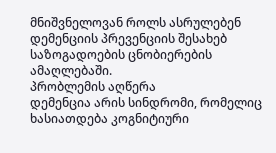მნიშვნელოვან როლს ასრულებენ დემენციის პრევენციის შესახებ საზოგადოების ცნობიერების ამაღლებაში.
პრობლემის აღწერა
დემენცია არის სინდრომი, რომელიც ხასიათდება კოგნიტიური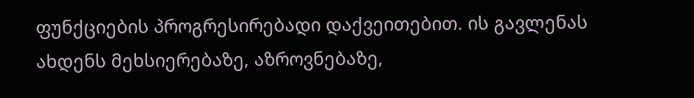ფუნქციების პროგრესირებადი დაქვეითებით. ის გავლენას ახდენს მეხსიერებაზე, აზროვნებაზე,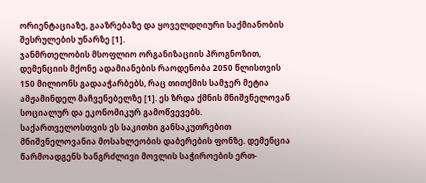ორიენტაციაზე, გააზრებაზე და ყოველდღიური საქმიანობის შესრულების უნარზე [1].
ჯანმრთელობის მსოფლიო ორგანიზაციის პროგნოზით, დემენციის მქონე ადამიანების რაოდენობა 2050 წლისთვის 150 მილიონს გადააჭარბებს, რაც თითქმის სამჯერ მეტია ამჟამინდელ მაჩვენებელზე [1]. ეს ზრდა ქმნის მნიშვნელოვან სოციალურ და ეკონომიკურ გამოწვევებს.
საქართველოსთვის ეს საკითხი განსაკუთრებით მნიშვნელოვანია მოსახლეობის დაბერების ფონზე. დემენცია წარმოადგენს ხანგრძლივი მოვლის საჭიროების ერთ-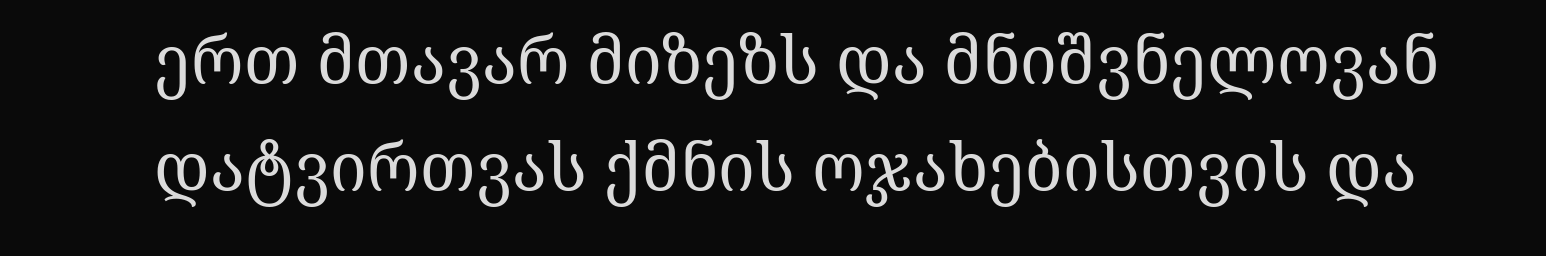ერთ მთავარ მიზეზს და მნიშვნელოვან დატვირთვას ქმნის ოჯახებისთვის და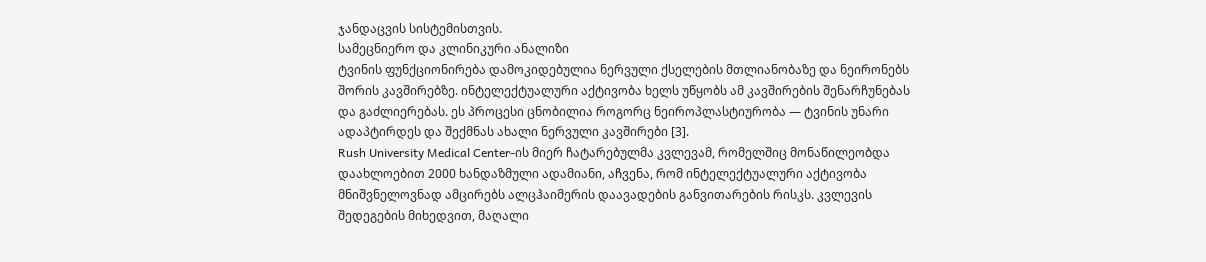ჯანდაცვის სისტემისთვის.
სამეცნიერო და კლინიკური ანალიზი
ტვინის ფუნქციონირება დამოკიდებულია ნერვული ქსელების მთლიანობაზე და ნეირონებს შორის კავშირებზე. ინტელექტუალური აქტივობა ხელს უწყობს ამ კავშირების შენარჩუნებას და გაძლიერებას. ეს პროცესი ცნობილია როგორც ნეიროპლასტიურობა — ტვინის უნარი ადაპტირდეს და შექმნას ახალი ნერვული კავშირები [3].
Rush University Medical Center-ის მიერ ჩატარებულმა კვლევამ, რომელშიც მონაწილეობდა დაახლოებით 2000 ხანდაზმული ადამიანი, აჩვენა, რომ ინტელექტუალური აქტივობა მნიშვნელოვნად ამცირებს ალცჰაიმერის დაავადების განვითარების რისკს. კვლევის შედეგების მიხედვით, მაღალი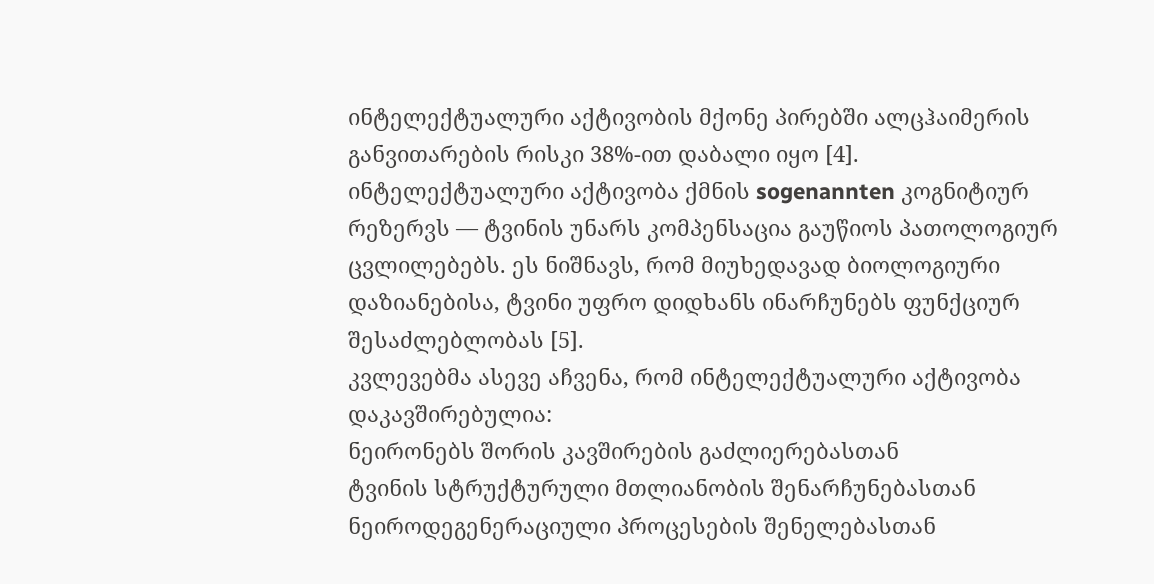ინტელექტუალური აქტივობის მქონე პირებში ალცჰაიმერის განვითარების რისკი 38%-ით დაბალი იყო [4].
ინტელექტუალური აქტივობა ქმნის sogenannten კოგნიტიურ რეზერვს — ტვინის უნარს კომპენსაცია გაუწიოს პათოლოგიურ ცვლილებებს. ეს ნიშნავს, რომ მიუხედავად ბიოლოგიური დაზიანებისა, ტვინი უფრო დიდხანს ინარჩუნებს ფუნქციურ შესაძლებლობას [5].
კვლევებმა ასევე აჩვენა, რომ ინტელექტუალური აქტივობა დაკავშირებულია:
ნეირონებს შორის კავშირების გაძლიერებასთან
ტვინის სტრუქტურული მთლიანობის შენარჩუნებასთან
ნეიროდეგენერაციული პროცესების შენელებასთან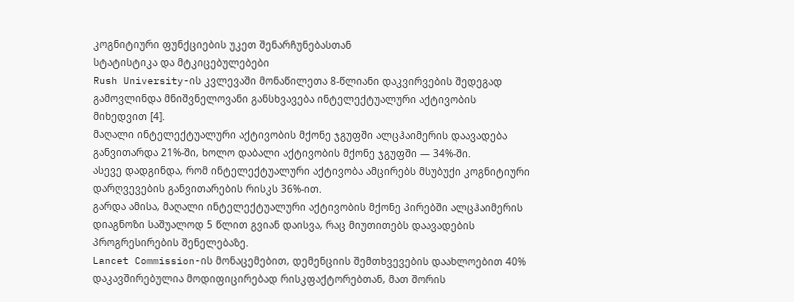კოგნიტიური ფუნქციების უკეთ შენარჩუნებასთან
სტატისტიკა და მტკიცებულებები
Rush University-ის კვლევაში მონაწილეთა 8-წლიანი დაკვირვების შედეგად გამოვლინდა მნიშვნელოვანი განსხვავება ინტელექტუალური აქტივობის მიხედვით [4].
მაღალი ინტელექტუალური აქტივობის მქონე ჯგუფში ალცჰაიმერის დაავადება განვითარდა 21%-ში, ხოლო დაბალი აქტივობის მქონე ჯგუფში — 34%-ში.
ასევე დადგინდა, რომ ინტელექტუალური აქტივობა ამცირებს მსუბუქი კოგნიტიური დარღვევების განვითარების რისკს 36%-ით.
გარდა ამისა, მაღალი ინტელექტუალური აქტივობის მქონე პირებში ალცჰაიმერის დიაგნოზი საშუალოდ 5 წლით გვიან დაისვა, რაც მიუთითებს დაავადების პროგრესირების შენელებაზე.
Lancet Commission-ის მონაცემებით, დემენციის შემთხვევების დაახლოებით 40% დაკავშირებულია მოდიფიცირებად რისკფაქტორებთან, მათ შორის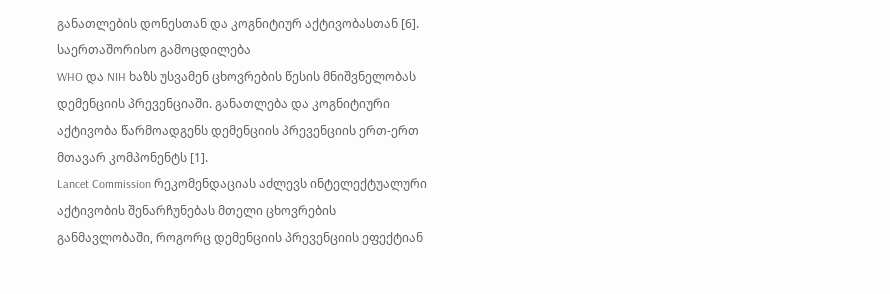განათლების დონესთან და კოგნიტიურ აქტივობასთან [6].
საერთაშორისო გამოცდილება
WHO და NIH ხაზს უსვამენ ცხოვრების წესის მნიშვნელობას დემენციის პრევენციაში. განათლება და კოგნიტიური აქტივობა წარმოადგენს დემენციის პრევენციის ერთ-ერთ მთავარ კომპონენტს [1].
Lancet Commission რეკომენდაციას აძლევს ინტელექტუალური აქტივობის შენარჩუნებას მთელი ცხოვრების განმავლობაში, როგორც დემენციის პრევენციის ეფექტიან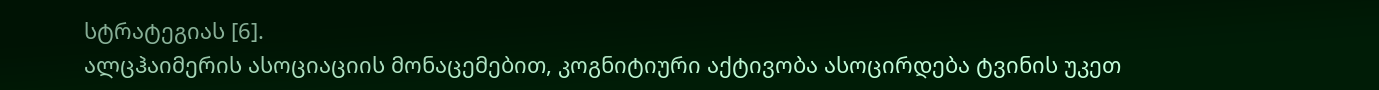სტრატეგიას [6].
ალცჰაიმერის ასოციაციის მონაცემებით, კოგნიტიური აქტივობა ასოცირდება ტვინის უკეთ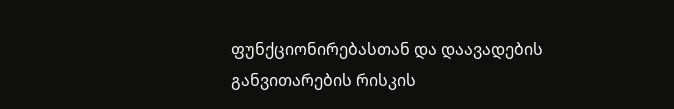ფუნქციონირებასთან და დაავადების განვითარების რისკის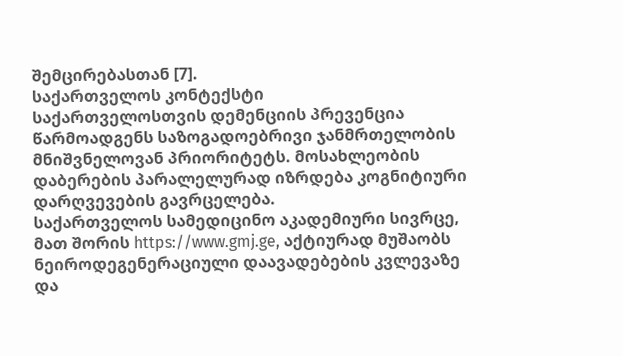შემცირებასთან [7].
საქართველოს კონტექსტი
საქართველოსთვის დემენციის პრევენცია წარმოადგენს საზოგადოებრივი ჯანმრთელობის მნიშვნელოვან პრიორიტეტს. მოსახლეობის დაბერების პარალელურად იზრდება კოგნიტიური დარღვევების გავრცელება.
საქართველოს სამედიცინო აკადემიური სივრცე, მათ შორის https://www.gmj.ge, აქტიურად მუშაობს ნეიროდეგენერაციული დაავადებების კვლევაზე და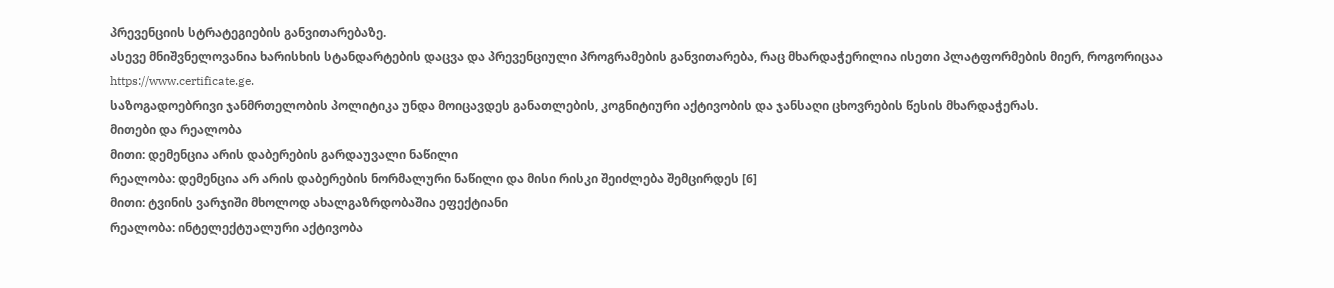პრევენციის სტრატეგიების განვითარებაზე.
ასევე მნიშვნელოვანია ხარისხის სტანდარტების დაცვა და პრევენციული პროგრამების განვითარება, რაც მხარდაჭერილია ისეთი პლატფორმების მიერ, როგორიცაა https://www.certificate.ge.
საზოგადოებრივი ჯანმრთელობის პოლიტიკა უნდა მოიცავდეს განათლების, კოგნიტიური აქტივობის და ჯანსაღი ცხოვრების წესის მხარდაჭერას.
მითები და რეალობა
მითი: დემენცია არის დაბერების გარდაუვალი ნაწილი
რეალობა: დემენცია არ არის დაბერების ნორმალური ნაწილი და მისი რისკი შეიძლება შემცირდეს [6]
მითი: ტვინის ვარჯიში მხოლოდ ახალგაზრდობაშია ეფექტიანი
რეალობა: ინტელექტუალური აქტივობა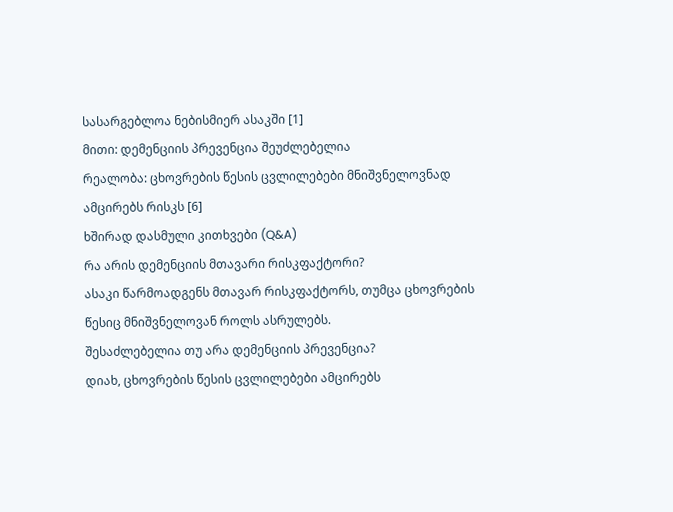სასარგებლოა ნებისმიერ ასაკში [1]
მითი: დემენციის პრევენცია შეუძლებელია
რეალობა: ცხოვრების წესის ცვლილებები მნიშვნელოვნად ამცირებს რისკს [6]
ხშირად დასმული კითხვები (Q&A)
რა არის დემენციის მთავარი რისკფაქტორი?
ასაკი წარმოადგენს მთავარ რისკფაქტორს, თუმცა ცხოვრების წესიც მნიშვნელოვან როლს ასრულებს.
შესაძლებელია თუ არა დემენციის პრევენცია?
დიახ, ცხოვრების წესის ცვლილებები ამცირებს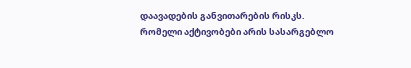დაავადების განვითარების რისკს.
რომელი აქტივობები არის სასარგებლო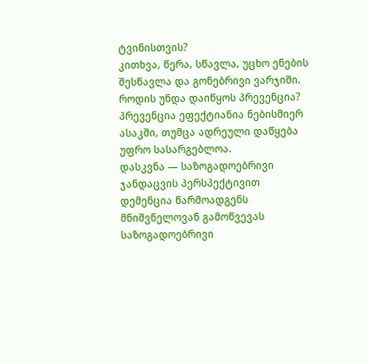ტვინისთვის?
კითხვა, წერა, სწავლა, უცხო ენების შესწავლა და გონებრივი ვარჯიში.
როდის უნდა დაიწყოს პრევენცია?
პრევენცია ეფექტიანია ნებისმიერ ასაკში, თუმცა ადრეული დაწყება უფრო სასარგებლოა.
დასკვნა — საზოგადოებრივი ჯანდაცვის პერსპექტივით
დემენცია წარმოადგენს მნიშვნელოვან გამოწვევას საზოგადოებრივი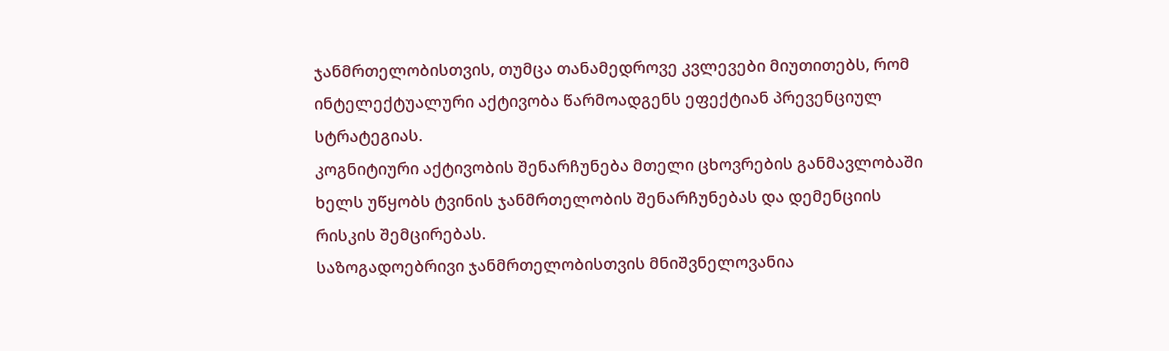ჯანმრთელობისთვის, თუმცა თანამედროვე კვლევები მიუთითებს, რომ ინტელექტუალური აქტივობა წარმოადგენს ეფექტიან პრევენციულ სტრატეგიას.
კოგნიტიური აქტივობის შენარჩუნება მთელი ცხოვრების განმავლობაში ხელს უწყობს ტვინის ჯანმრთელობის შენარჩუნებას და დემენციის რისკის შემცირებას.
საზოგადოებრივი ჯანმრთელობისთვის მნიშვნელოვანია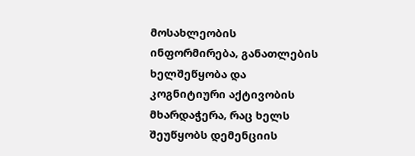მოსახლეობის ინფორმირება, განათლების ხელშეწყობა და კოგნიტიური აქტივობის მხარდაჭერა, რაც ხელს შეუწყობს დემენციის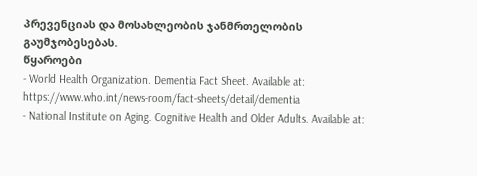პრევენციას და მოსახლეობის ჯანმრთელობის გაუმჯობესებას.
წყაროები
- World Health Organization. Dementia Fact Sheet. Available at: https://www.who.int/news-room/fact-sheets/detail/dementia
- National Institute on Aging. Cognitive Health and Older Adults. Available at: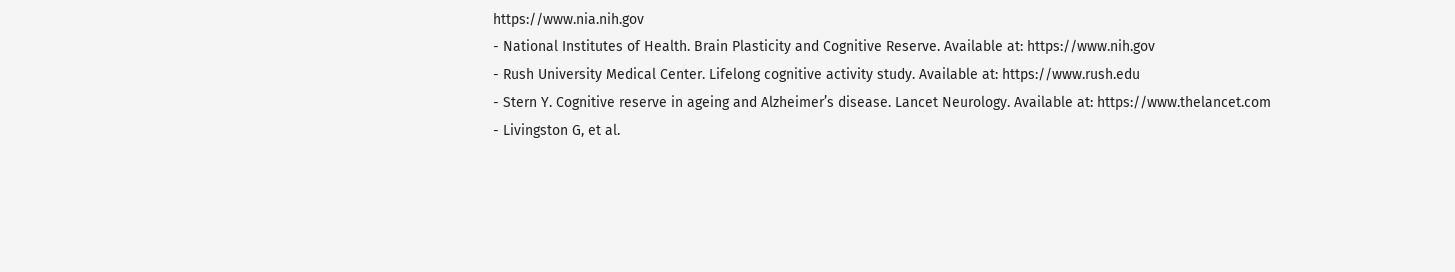https://www.nia.nih.gov
- National Institutes of Health. Brain Plasticity and Cognitive Reserve. Available at: https://www.nih.gov
- Rush University Medical Center. Lifelong cognitive activity study. Available at: https://www.rush.edu
- Stern Y. Cognitive reserve in ageing and Alzheimer’s disease. Lancet Neurology. Available at: https://www.thelancet.com
- Livingston G, et al.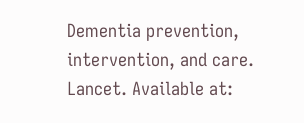Dementia prevention, intervention, and care. Lancet. Available at: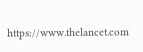https://www.thelancet.com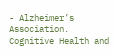- Alzheimer’s Association. Cognitive Health and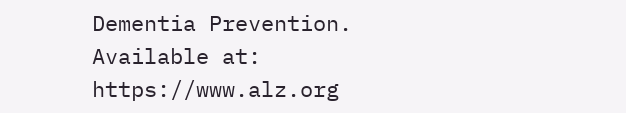Dementia Prevention. Available at: https://www.alz.org